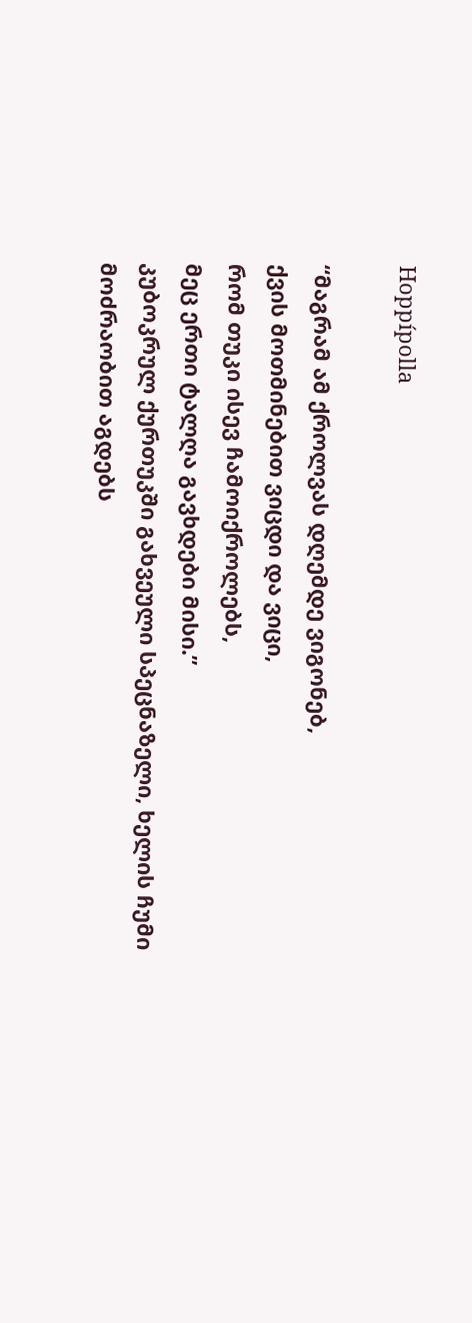Hoppípolla

“მაგრამ ამ ქროლვას დღემდე ვიგონებ,
ქვის მოთმინებით ვიცდი და ვიცი,
რომ თუკი ისევ ჩამოიქროლებს,
მეც ერთი ტალღა გავხდები მისი.”
კუბოკრულ ქურთუკში გახვეული სპეცნაზელი, ხელის ჩუმი მოძრაობით აგდებს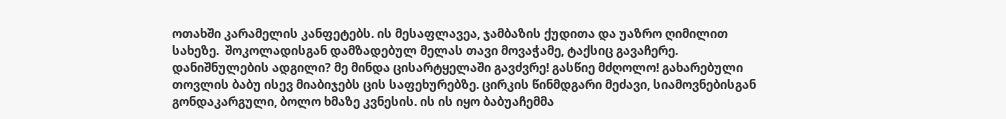ოთახში კარამელის კანფეტებს. ის მესაფლავეა, ჯამბაზის ქუდითა და უაზრო ღიმილით სახეზე.  შოკოლადისგან დამზადებულ მელას თავი მოვაჭამე, ტაქსიც გავაჩერე. დანიშნულების ადგილი? მე მინდა ცისარტყელაში გავძვრე! გასწიე მძღოლო! გახარებული თოვლის ბაბუ ისევ მიაბიჯებს ცის საფეხურებზე. ცირკის წინმდგარი მეძავი, სიამოვნებისგან გონდაკარგული, ბოლო ხმაზე კვნესის. ის ის იყო ბაბუაჩემმა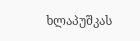ხლაპუშკას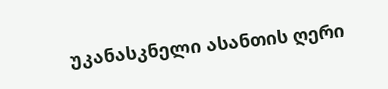უკანასკნელი ასანთის ღერი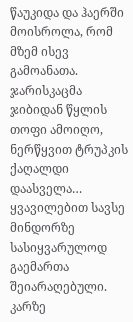წაუკიდა და ჰაერში მოისროლა, რომ მზემ ისევ გამოანათა. ჯარისკაცმა ჯიბიდან წყლის თოფი ამოიღო, ნერწყვით ტრუპკის ქაღალდი დაასველა… ყვავილებით სავსე მინდორზე სასიყვარულოდ გაემართა შეიარაღებული. კარზე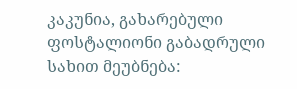კაკუნია, გახარებული ფოსტალიონი გაბადრული სახით მეუბნება: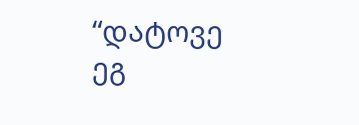“დატოვე ეგ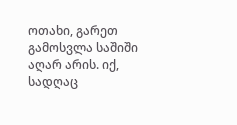ოთახი, გარეთ გამოსვლა საშიში აღარ არის. იქ, სადღაც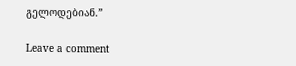გელოდებიან.”

Leave a comment